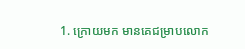1. ក្រោយមក មានគេជម្រាបលោក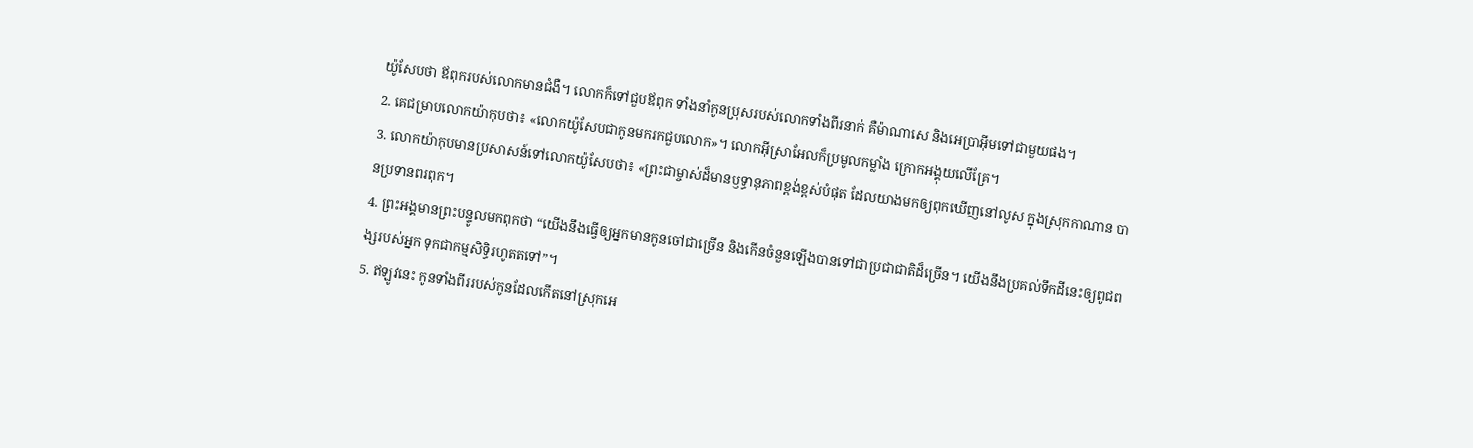យ៉ូសែបថា ឪពុករបស់លោកមានជំងឺ។ លោកក៏ទៅជួបឪពុក ទាំងនាំកូនប្រុសរបស់លោកទាំងពីរនាក់ គឺម៉ាណាសេ និងអេប្រាអ៊ីមទៅជាមួយផង។
2. គេជម្រាបលោកយ៉ាកុបថា៖ «លោកយ៉ូសែបជាកូនមករកជួបលោក»។ លោកអ៊ីស្រាអែលក៏ប្រមូលកម្លាំង ក្រោកអង្គុយលើគ្រែ។
3. លោកយ៉ាកុបមានប្រសាសន៍ទៅលោកយ៉ូសែបថា៖ «ព្រះជាម្ចាស់ដ៏មានឫទ្ធានុភាពខ្ពង់ខ្ពស់បំផុត ដែលយាងមកឲ្យពុកឃើញនៅលូស ក្នុងស្រុកកាណាន បានប្រទានពរពុក។
4. ព្រះអង្គមានព្រះបន្ទូលមកពុកថា “យើងនឹងធ្វើឲ្យអ្នកមានកូនចៅជាច្រើន និងកើនចំនួនឡើងបានទៅជាប្រជាជាតិដ៏ច្រើន។ យើងនឹងប្រគល់ទឹកដីនេះឲ្យពូជពង្សរបស់អ្នក ទុកជាកម្មសិទ្ធិរហូតតទៅ”។
5. ឥឡូវនេះ កូនទាំងពីររបស់កូនដែលកើតនៅស្រុកអេ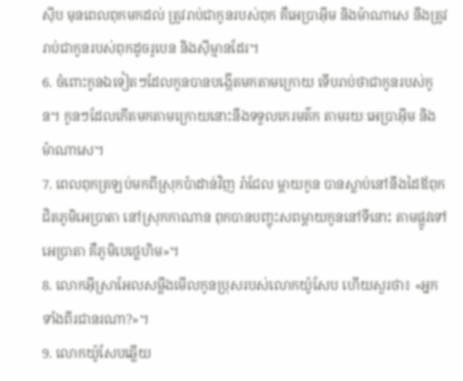ស៊ីប មុនពេលពុកមកដល់ ត្រូវរាប់ជាកូនរបស់ពុក គឺអេប្រាអ៊ីម និងម៉ាណាសេ នឹងត្រូវរាប់ជាកូនរបស់ពុកដូចរូបេន និងស៊ីម្មានដែរ។
6. ចំពោះកូនឯទៀតៗដែលកូនបានបង្កើតមកតាមក្រោយ ទើបរាប់ថាជាកូនរបស់កូន។ កូនៗដែលកើតមកតាមក្រោយនោះនឹងទទួលកេរមត៌ក តាមរយៈអេប្រាអ៊ីម និងម៉ាណាសេ។
7. ពេលពុកត្រឡប់មកពីស្រុកប៉ាដាន់វិញ រ៉ាជែល ម្ដាយកូន បានស្លាប់នៅនឹងដៃឪពុក ជិតភូមិអេប្រាតា នៅស្រុកកាណាន ពុកបានបញ្ចុះសពម្ដាយកូននៅទីនោះ តាមផ្លូវទៅអេប្រាតា គឺភូមិបេថ្លេហិម»។
8. លោកអ៊ីស្រាអែលសម្លឹងមើលកូនប្រុសរបស់លោកយ៉ូសែប ហើយសួរថា៖ «អ្នកទាំងពីរជានរណា?»។
9. លោកយ៉ូសែបឆ្លើយ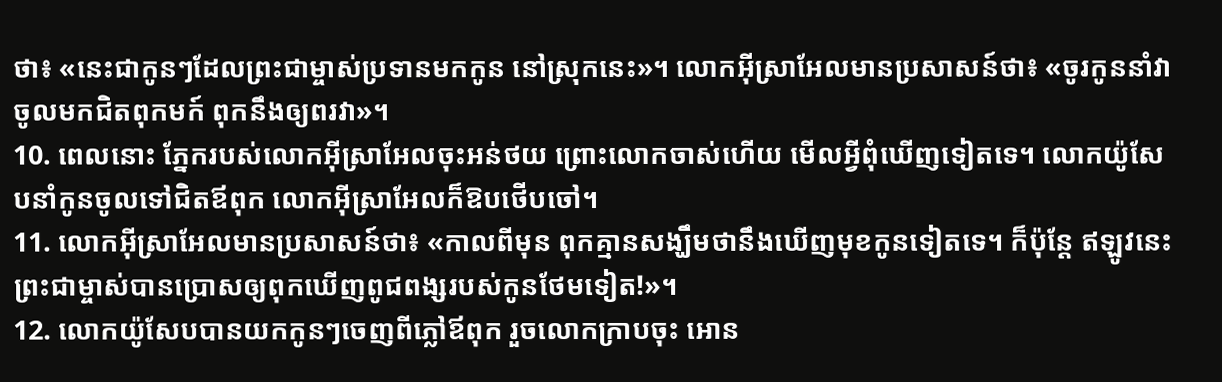ថា៖ «នេះជាកូនៗដែលព្រះជាម្ចាស់ប្រទានមកកូន នៅស្រុកនេះ»។ លោកអ៊ីស្រាអែលមានប្រសាសន៍ថា៖ «ចូរកូននាំវាចូលមកជិតពុកមក៍ ពុកនឹងឲ្យពរវា»។
10. ពេលនោះ ភ្នែករបស់លោកអ៊ីស្រាអែលចុះអន់ថយ ព្រោះលោកចាស់ហើយ មើលអ្វីពុំឃើញទៀតទេ។ លោកយ៉ូសែបនាំកូនចូលទៅជិតឪពុក លោកអ៊ីស្រាអែលក៏ឱបថើបចៅ។
11. លោកអ៊ីស្រាអែលមានប្រសាសន៍ថា៖ «កាលពីមុន ពុកគ្មានសង្ឃឹមថានឹងឃើញមុខកូនទៀតទេ។ ក៏ប៉ុន្តែ ឥឡូវនេះ ព្រះជាម្ចាស់បានប្រោសឲ្យពុកឃើញពូជពង្សរបស់កូនថែមទៀត!»។
12. លោកយ៉ូសែបបានយកកូនៗចេញពីភ្លៅឪពុក រួចលោកក្រាបចុះ អោន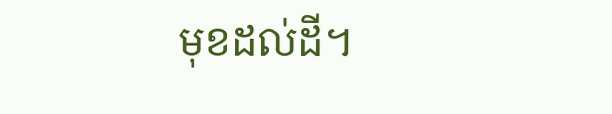មុខដល់ដី។